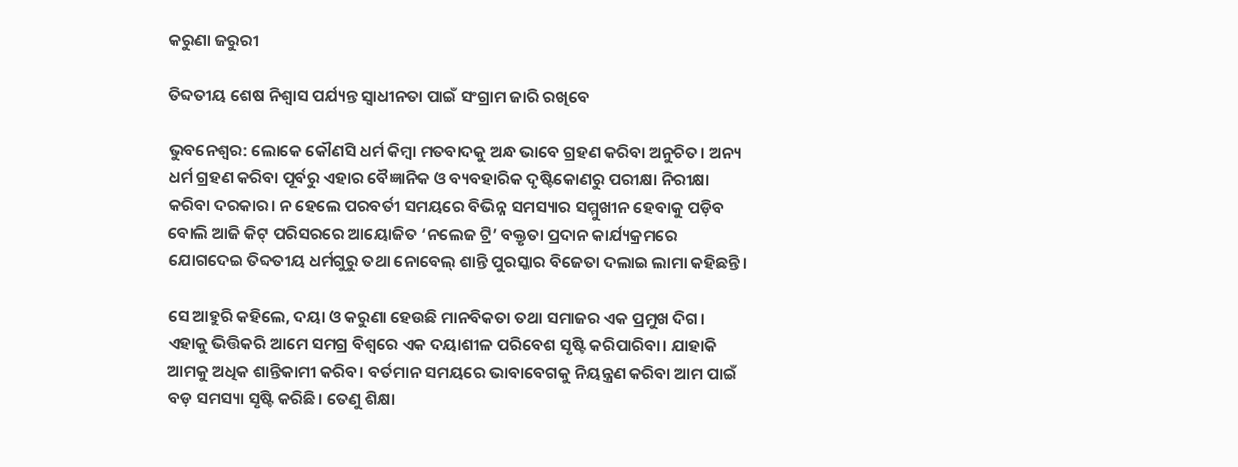କରୁଣା ଜରୁରୀ

ତିବ୍ଦତୀୟ ଶେଷ ନିଶ୍ୱାସ ପର୍ଯ୍ୟନ୍ତ ସ୍ୱାଧୀନତା ପାଇଁ ସଂଗ୍ରାମ ଜାରି ରଖିବେ

ଭୁବନେଶ୍ୱର: ଲୋକେ କୌଣସି ଧର୍ମ କିମ୍ବା ମତବାଦକୁ ଅନ୍ଧ ଭାବେ ଗ୍ରହଣ କରିବା ଅନୁଚିତ। ଅନ୍ୟ ଧର୍ମ ଗ୍ରହଣ କରିବା ପୂର୍ବରୁ ଏହାର ବୈଜ୍ଞାନିକ ଓ ବ୍ୟବହାରିକ ଦୃଷ୍ଟିକୋଣରୁ ପରୀକ୍ଷା ନିରୀକ୍ଷା କରିବା ଦରକାର। ନ ହେଲେ ପରବର୍ତୀ ସମୟରେ ବିଭିନ୍ନ ସମସ୍ୟାର ସମ୍ମୁଖୀନ ହେବାକୁ ପଡ଼ିବ ବୋଲି ଆଜି କିଟ୍‌ ପରିସରରେ ଆୟୋଜିତ ‘ନଲେଜ ଟ୍ରି’ ବକ୍ତୃତା ପ୍ରଦାନ କାର୍ଯ୍ୟକ୍ରମରେ ଯୋଗଦେଇ ତିବ୍ଦତୀୟ ଧର୍ମଗୁରୁ ତଥା ନୋବେଲ୍‌ ଶାନ୍ତି ପୁରସ୍କାର ବିଜେତା ଦଲାଇ ଲାମା କହିଛନ୍ତି।

ସେ ଆହୁରି କହିଲେ, ଦୟା ଓ କରୁଣା ହେଉଛି ମାନବିକତା ତଥା ସମାଜର ଏକ ପ୍ରମୁଖ ଦିଗ। ଏହାକୁ ଭିତ୍ତିକରି ଆମେ ସମଗ୍ର ବିଶ୍ୱରେ ଏକ ଦୟାଶୀଳ ପରିବେଶ ସୃଷ୍ଟି କରିପାରିବା। ଯାହାକି ଆମକୁ ଅଧିକ ଶାନ୍ତିକାମୀ କରିବ। ବର୍ତମାନ ସମୟରେ ଭାବାବେଗକୁ ନିୟନ୍ତ୍ରଣ କରିବା ଆମ ପାଇଁ ବଡ଼ ସମସ୍ୟା ସୃଷ୍ଟି କରିଛି। ତେଣୁ ଶିକ୍ଷା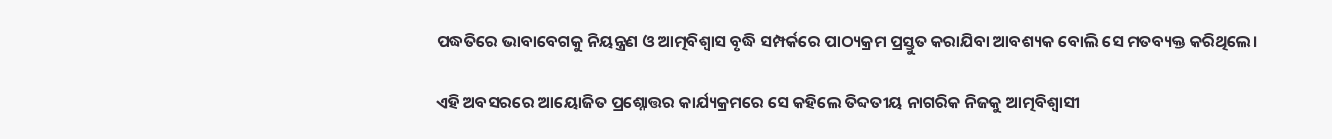ପଦ୍ଧତିରେ ଭାବାବେଗକୁ ନିୟନ୍ତ୍ରଣ ଓ ଆତ୍ମବିଶ୍ୱାସ ବୃଦ୍ଧି ସମ୍ପର୍କରେ ପାଠ୍ୟକ୍ରମ ପ୍ରସ୍ତୁତ କରାଯିବା ଆବଶ୍ୟକ ବୋଲି ସେ ମତବ୍ୟକ୍ତ କରିଥିଲେ।

ଏହି ଅବସରରେ ଆୟୋଜିତ ପ୍ରଶ୍ନୋତ୍ତର କାର୍ଯ୍ୟକ୍ରମରେ ସେ କହିଲେ ତିବ୍ଦତୀୟ ନାଗରିକ ନିଜକୁ ଆତ୍ମବିଶ୍ୱାସୀ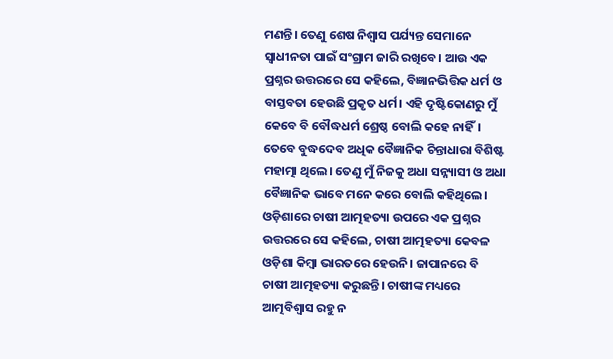ମଣନ୍ତି। ତେଣୁ ଶେଷ ନିଶ୍ୱାସ ପର୍ଯ୍ୟନ୍ତ ସେମାନେ ସ୍ୱାଧୀନତା ପାଇଁ ସଂଗ୍ରାମ ଜାରି ରଖିବେ। ଆଉ ଏକ ପ୍ରଶ୍ନର ଉତ୍ତରରେ ସେ କହିଲେ, ବିଜ୍ଞାନଭିତ୍ତିକ ଧର୍ମ ଓ ବାସ୍ତବତା ହେଉଛି ପ୍ରକୃତ ଧର୍ମ। ଏହି ଦୃଷ୍ଟିକୋଣରୁ ମୁଁ କେବେ ବି ବୌଦ୍ଧଧର୍ମ ଶ୍ରେଷ୍ଠ ବୋଲି କହେ ନାହିଁ। ତେବେ ବୁଦ୍ଧଦେବ ଅଧିକ ବୈଜ୍ଞାନିକ ଚିନ୍ତାଧାରା ବିଶିଷ୍ଟ ମହାତ୍ମା ଥିଲେ। ତେଣୁ ମୁଁ ନିଜକୁ ଅଧା ସନ୍ନ୍ୟାସୀ ଓ ଅଧା ବୈଜ୍ଞାନିକ ଭାବେ ମନେ କରେ ବୋଲି କହିଥିଲେ। ଓଡ଼ିଶାରେ ଚାଷୀ ଆତ୍ମହତ୍ୟା ଉପରେ ଏକ ପ୍ରଶ୍ନର ଉତ୍ତରରେ ସେ କହିଲେ, ଚାଷୀ ଆତ୍ମହତ୍ୟା କେବଳ ଓଡ଼ିଶା କିମ୍ବା ଭାରତରେ ହେଉନି। ଜାପାନରେ ବି ଚାଷୀ ଆତ୍ମହତ୍ୟା କରୁଛନ୍ତି। ଚାଷୀଙ୍କ ମଧ୍ୟରେ ଆତ୍ମବିଶ୍ୱାସ ରହୁ ନ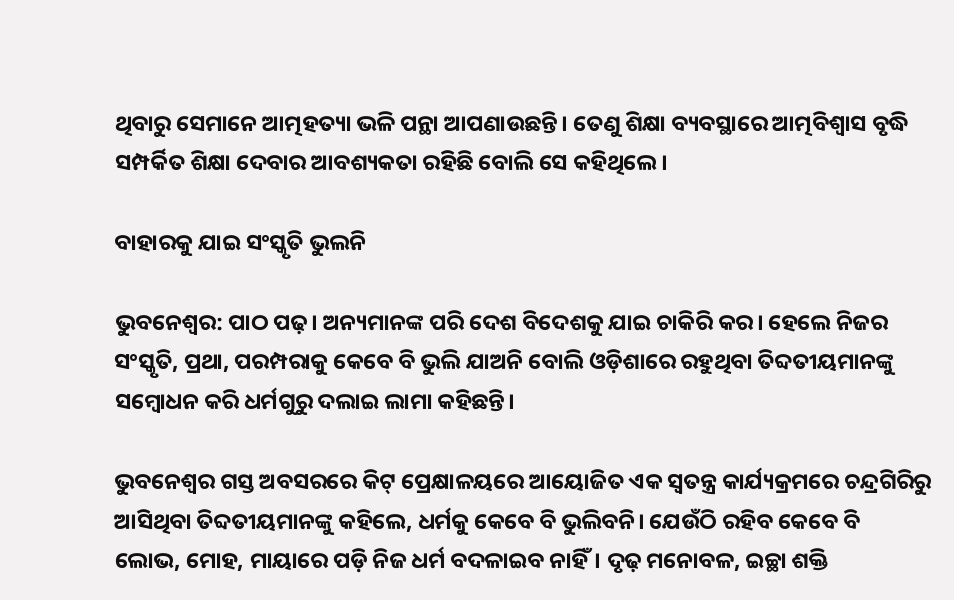ଥିବାରୁ ସେମାନେ ଆତ୍ମହତ୍ୟା ଭଳି ପନ୍ଥା ଆପଣାଉଛନ୍ତି। ତେଣୁ ଶିକ୍ଷା ବ୍ୟବସ୍ଥାରେ ଆତ୍ମବିଶ୍ୱାସ ବୃଦ୍ଧି ସମ୍ପର୍କିତ ଶିକ୍ଷା ଦେବାର ଆବଶ୍ୟକତା ରହିଛି ବୋଲି ସେ କହିଥିଲେ।

ବାହାରକୁ ଯାଇ ସଂସ୍କୃତି ଭୁଲନି

ଭୁବନେଶ୍ୱର: ପାଠ ପଢ଼। ଅନ୍ୟମାନଙ୍କ ପରି ଦେଶ ବିଦେଶକୁ ଯାଇ ଚାକିରି କର। ହେଲେ ନିଜର ସଂସ୍କୃତି, ପ୍ରଥା, ପରମ୍ପରାକୁ କେବେ ବି ଭୁଲି ଯାଅନି ବୋଲି ଓଡ଼ିଶାରେ ରହୁଥିବା ତିବ୍ଦତୀୟମାନଙ୍କୁ ସମ୍ବୋଧନ କରି ଧର୍ମଗୁରୁ ଦଲାଇ ଲାମା କହିଛନ୍ତି।

ଭୁବନେଶ୍ୱର ଗସ୍ତ ଅବସରରେ କିଟ୍‌ ପ୍ରେକ୍ଷାଳୟରେ ଆୟୋଜିତ ଏକ ସ୍ୱତନ୍ତ୍ର କାର୍ଯ୍ୟକ୍ରମରେ ଚନ୍ଦ୍ରଗିରିରୁ ଆସିଥିବା ତିବ୍ଦତୀୟମାନଙ୍କୁ କହିଲେ, ଧର୍ମକୁ କେବେ ବି ଭୁଲିବନି। ଯେଉଁଠି ରହିବ କେବେ ବି ଲୋଭ, ମୋହ, ମାୟାରେ ପଡ଼ି ନିଜ ଧର୍ମ ବଦଳାଇବ ନାହିଁ। ଦୃଢ଼ ମନୋବଳ, ଇଚ୍ଛା ଶକ୍ତି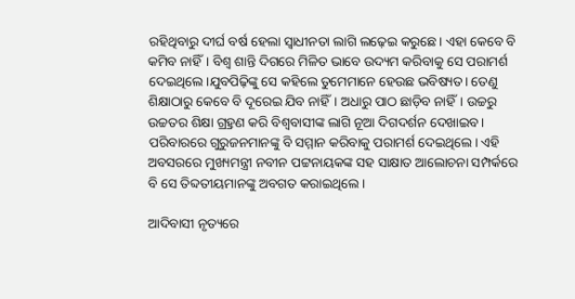ରହିଥିବାରୁ ଦୀର୍ଘ ବର୍ଷ ହେଲା ସ୍ୱାଧୀନତା ଲାଗି ଲଢ଼େଇ କରୁଛେ। ଏହା କେବେ ବି କମିବ ନାହିଁ। ବିଶ୍ୱ ଶାନ୍ତି ଦିଗରେ ମିଳିତ ଭାବେ ଉଦ୍ୟମ କରିବାକୁ ସେ ପରାମର୍ଶ ଦେଇଥିଲେ।ଯୁବପିଢ଼ିଙ୍କୁ ସେ କହିଲେ ତୁମେମାନେ ହେଉଛ ଭବିଷ୍ୟତ। ତେଣୁ ଶିକ୍ଷାଠାରୁ କେବେ ବି ଦୂରେଇ ଯିବ ନାହିଁ। ଅଧାରୁ ପାଠ ଛାଡ଼ିବ ନାହିଁ। ଉଚ୍ଚରୁ ଉଚ୍ଚତର ଶିକ୍ଷା ଗ୍ର୍ରହଣ କରି ବିଶ୍ୱବାସୀଙ୍କ ଲାଗି ନୂଆ ଦିଗଦର୍ଶନ ଦେଖାଇବ। ପରିବାରରେ ଗୁରୁଜନମାନଙ୍କୁ ବି ସମ୍ମାନ କରିବାକୁ ପରାମର୍ଶ ଦେଇଥିଲେ। ଏହି ଅବସରରେ ମୁଖ୍ୟମନ୍ତ୍ରୀ ନବୀନ ପଟ୍ଟନାୟକଙ୍କ ସହ ସାକ୍ଷାତ ଆଲୋଚନା ସମ୍ପର୍କରେ ବି ସେ ତିବ୍ଦତୀୟମାନଙ୍କୁ ଅବଗତ କରାଇଥିଲେ।

ଆଦିବାସୀ ନୃତ୍ୟରେ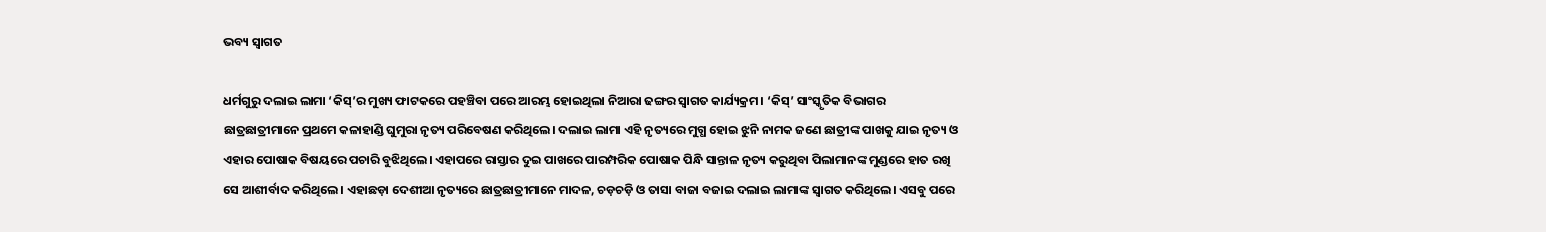ଭବ୍ୟ ସ୍ୱାଗତ

ଧର୍ମଗୁରୁ ଦଲାଇ ଲାମା ‘କିସ୍‌’ର ମୁଖ୍ୟ ଫାଟକରେ ପହଞ୍ଚିବା ପରେ ଆରମ୍ଭ ହୋଇଥିଲା ନିଆରା ଢଙ୍ଗର ସ୍ୱାଗତ କାର୍ଯ୍ୟକ୍ରମ। ‘କିସ୍‌’ ସାଂସ୍କୃତିକ ବିଭାଗର ଛାତ୍ରଛାତ୍ରୀମାନେ ପ୍ରଥମେ କଳାହାଣ୍ଡି ଘୁମୁରା ନୃତ୍ୟ ପରିବେଷଣ କରିଥିଲେ। ଦଲାଇ ଲାମା ଏହି ନୃତ୍ୟରେ ମୁଗ୍ଧ ହୋଇ ଝୁନି ନାମକ ଜଣେ ଛାତ୍ରୀଙ୍କ ପାଖକୁ ଯାଇ ନୃତ୍ୟ ଓ ଏହାର ପୋଷାକ ବିଷୟରେ ପଚାରି ବୁଝିଥିଲେ। ଏହାପରେ ରାସ୍ତାର ଦୁଇ ପାଖରେ ପାରମ୍ପରିକ ପୋଷାକ ପିନ୍ଧି ସାନ୍ତାଳ ନୃତ୍ୟ କରୁଥିବା ପିଲାମାନଙ୍କ ମୁଣ୍ଡରେ ହାତ ରଖି ସେ ଆଶୀର୍ବାଦ କରିଥିଲେ। ଏହାଛଡ଼ା ଦେଶୀଆ ନୃତ୍ୟରେ ଛାତ୍ରଛାତ୍ରୀମାନେ ମାଦଳ, ଚଡ଼ଚଡ଼ି ଓ ତାସା ବାଜା ବଜାଇ ଦଲାଇ ଲାମାଙ୍କ ସ୍ୱାଗତ କରିଥିଲେ। ଏସବୁ ପରେ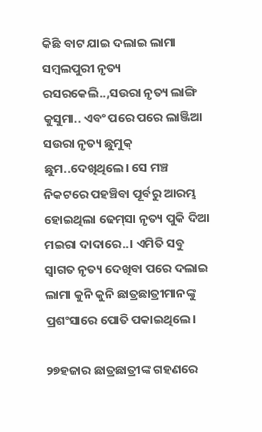କିଛି ବାଟ ଯାଇ ଦଲାଇ ଲାମା ସମ୍ବଲପୁରୀ ନୃତ୍ୟ ରସରକେଲି..,ସଉରା ନୃତ୍ୟ ଲାଙ୍ଗି କୁସୁମା.. ଏବଂ ପରେ ପରେ ଲାଞ୍ଜିଆ ସଉରା ନୃତ୍ୟ ଛୁମୁକ୍‌ ଛୁମ..ଦେଖିଥିଲେ। ସେ ମଞ୍ଚ ନିକଟରେ ପହଞ୍ଚିବା ପୂର୍ବରୁ ଆରମ୍ଭ ହୋଇଥିଲା ଢେମ୍‌ସା ନୃତ୍ୟ ପୁକି ଦିଆ ମଇରା ଦାଦାରେ..। ଏମିତି ସବୁ ସ୍ୱାଗତ ନୃତ୍ୟ ଦେଖିବା ପରେ ଦଲାଇ ଲାମା କୁନି କୁନି ଛାତ୍ରଛାତ୍ରୀମାନଙ୍କୁ ପ୍ରଶଂସାରେ ପୋତି ପକାଇଥିଲେ।

୨୭ହଜାର ଛାତ୍ରଛାତ୍ରୀଙ୍କ ଗହଣରେ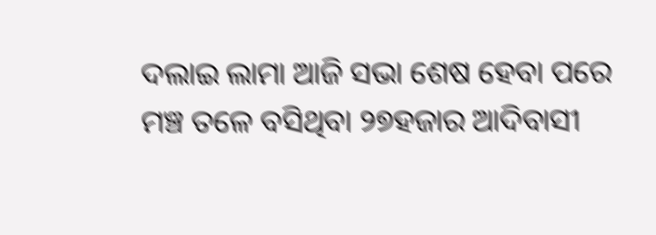ଦଲାଇ ଲାମା ଆଜି ସଭା ଶେଷ ହେବା ପରେ ମଞ୍ଚ ତଳେ ବସିଥିବା ୨୭ହଜାର ଆଦିବାସୀ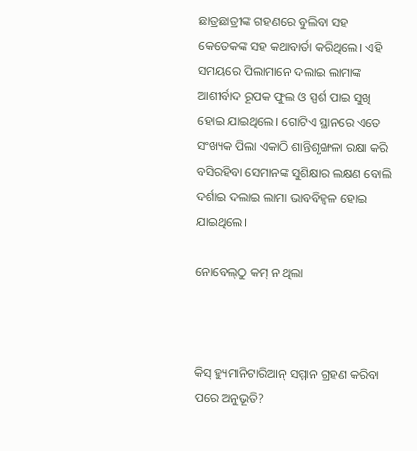ଛାତ୍ରଛାତ୍ରୀଙ୍କ ଗହଣରେ ବୁଲିବା ସହ କେତେକଙ୍କ ସହ କଥାବାର୍ତା କରିଥିଲେ। ଏହି ସମୟରେ ପିଲାମାନେ ଦଲାଇ ଲାମାଙ୍କ ଆଶୀର୍ବାଦ ରୂପକ ଫୁଲ ଓ ସ୍ପର୍ଶ ପାଇ ସୁଖି ହୋଇ ଯାଇଥିଲେ। ଗୋଟିଏ ସ୍ଥାନରେ ଏତେ ସଂଖ୍ୟକ ପିଲା ଏକାଠି ଶାନ୍ତିଶୃଙ୍ଖଳା ରକ୍ଷା କରି ବସିରହିବା ସେମାନଙ୍କ ସୁଶିକ୍ଷାର ଲକ୍ଷଣ ବୋଲି ଦର୍ଶାଇ ଦଲାଇ ଲାମା ଭାବବିହ୍ଵଳ ହୋଇ ଯାଇଥିଲେ।

ନୋବେଲ୍‌ଠୁ କମ୍‌ ନ ଥିଲା



କିସ୍‌ ହ୍ୟୁମାନିଟାରିଆନ୍‌ ସମ୍ମାନ ଗ୍ରହଣ କରିବା ପରେ ଅନୁଭୂତି?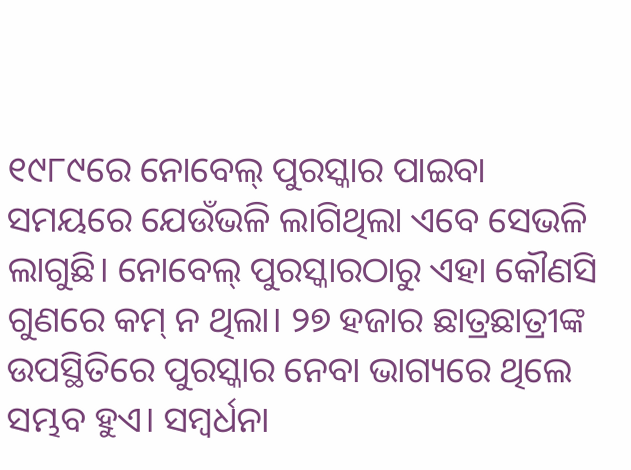୧୯୮୯ରେ ନୋବେଲ୍‌ ପୁରସ୍କାର ପାଇବା ସମୟରେ ଯେଉଁଭଳି ଲାଗିଥିଲା ଏବେ ସେଭଳି ଲାଗୁଛି। ନୋବେଲ୍‌ ପୁରସ୍କାରଠାରୁ ଏହା କୌଣସି ଗୁଣରେ କମ୍‌ ନ ଥିଲା। ୨୭ ହଜାର ଛାତ୍ରଛାତ୍ରୀଙ୍କ ଉପସ୍ଥିତିରେ ପୁରସ୍କାର ନେବା ଭାଗ୍ୟରେ ଥିଲେ ସମ୍ଭବ ହୁଏ। ସମ୍ବର୍ଧନା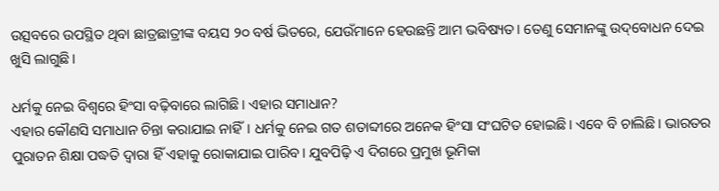ଉତ୍ସବରେ ଉପସ୍ଥିତ ଥିବା ଛାତ୍ରଛାତ୍ରୀଙ୍କ ବୟସ ୨୦ ବର୍ଷ ଭିତରେ, ଯେଉଁମାନେ ହେଉଛନ୍ତି ଆମ ଭବିଷ୍ୟତ। ତେଣୁ ସେମାନଙ୍କୁ ଉଦ୍‌ବୋଧନ ଦେଇ ଖୁସି ଲାଗୁଛି।

ଧର୍ମକୁ ନେଇ ବିଶ୍ୱରେ ହିଂସା ବଢ଼ିବାରେ ଲାଗିଛି। ଏହାର ସମାଧାନ?
ଏହାର କୌଣସି ସମାଧାନ ଚିନ୍ତା କରାଯାଇ ନାହିଁ। ଧର୍ମକୁ ନେଇ ଗତ ଶତାବ୍ଦୀରେ ଅନେକ ହିଂସା ସଂଘଟିତ ହୋଇଛି। ଏବେ ବି ଚାଲିଛି। ଭାରତର ପୁରାତନ ଶିକ୍ଷା ପଦ୍ଧତି ଦ୍ୱାରା ହିଁ ଏହାକୁ ରୋକାଯାଇ ପାରିବ। ଯୁବପିଢ଼ି ଏ ଦିଗରେ ପ୍ରମୁଖ ଭୂମିକା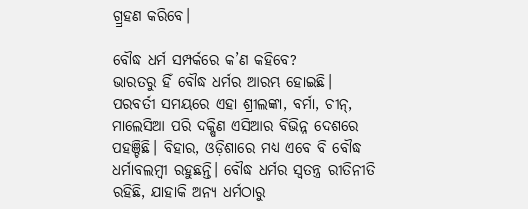ଗ୍ର୍ରହଣ କରିବେ।

ବୌଦ୍ଧ ଧର୍ମ ସମ୍ପର୍କରେ କ’ଣ କହିବେ?
ଭାରତରୁ ହିଁ ବୌଦ୍ଧ ଧର୍ମର ଆରମ୍ଭ ହୋଇଛି। ପରବର୍ତୀ ସମୟରେ ଏହା ଶ୍ରୀଲଙ୍କା, ବର୍ମା, ଚୀନ୍‌, ମାଲେସିଆ ପରି ଦକ୍ଷିଣ ଏସିଆର ବିଭିନ୍ନ ଦେଶରେ ପହଞ୍ଚିଛି। ବିହାର, ଓଡ଼ିଶାରେ ମଧ୍ୟ ଏବେ ବି ବୌଦ୍ଧ ଧର୍ମାବଲମ୍ବୀ ରହୁଛନ୍ତି। ବୌଦ୍ଧ ଧର୍ମର ସ୍ୱତନ୍ତ୍ର ରୀତିନୀତି ରହିଛି, ଯାହାକି ଅନ୍ୟ ଧର୍ମଠାରୁ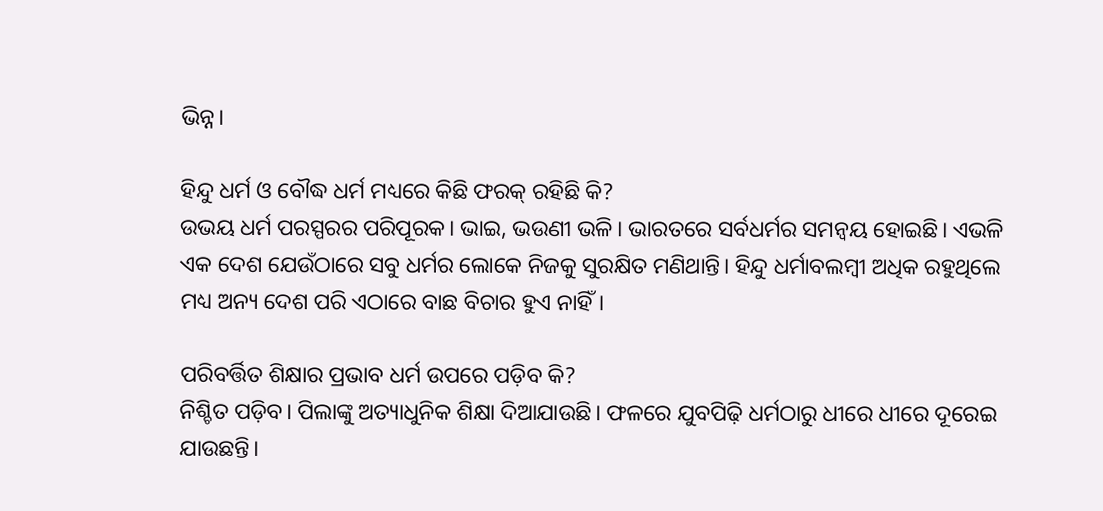ଭିନ୍ନ।

ହିନ୍ଦୁ ଧର୍ମ ଓ ବୌଦ୍ଧ ଧର୍ମ ମଧ୍ୟରେ କିଛି ଫରକ୍‌ ରହିଛି କି?
ଉଭୟ ଧର୍ମ ପରସ୍ପରର ପରିପୂରକ। ଭାଇ, ଭଉଣୀ ଭଳି। ଭାରତରେ ସର୍ବଧର୍ମର ସମନ୍ଵୟ ହୋଇଛି। ଏଭଳି ଏକ ଦେଶ ଯେଉଁଠାରେ ସବୁ ଧର୍ମର ଲୋକେ ନିଜକୁ ସୁରକ୍ଷିତ ମଣିଥାନ୍ତି। ହିନ୍ଦୁ ଧର୍ମାବଲମ୍ବୀ ଅଧିକ ରହୁଥିଲେ ମଧ୍ୟ ଅନ୍ୟ ଦେଶ ପରି ଏଠାରେ ବାଛ ବିଚାର ହୁଏ ନାହିଁ।

ପରିବର୍ତ୍ତିତ ଶିକ୍ଷାର ପ୍ରଭାବ ଧର୍ମ ଉପରେ ପଡ଼ିବ କି?
ନିଶ୍ଚିତ ପଡ଼ିବ। ପିଲାଙ୍କୁ ଅତ୍ୟାଧୁନିକ ଶିକ୍ଷା ଦିଆଯାଉଛି। ଫଳରେ ଯୁବପିଢ଼ି ଧର୍ମଠାରୁ ଧୀରେ ଧୀରେ ଦୂରେଇ ଯାଉଛନ୍ତି।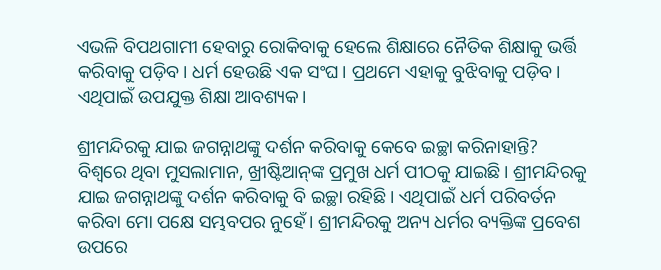ଏଭଳି ବିପଥଗାମୀ ହେବାରୁ ରୋକିବାକୁ ହେଲେ ଶିକ୍ଷାରେ ନୈତିକ ଶିକ୍ଷାକୁ ଭର୍ତ୍ତି କରିବାକୁ ପଡ଼ିବ। ଧର୍ମ ହେଉଛି ଏକ ସଂଘ। ପ୍ରଥମେ ଏହାକୁ ବୁଝିବାକୁ ପଡ଼ିବ। ଏଥିପାଇଁ ଉପଯୁକ୍ତ ଶିକ୍ଷା ଆବଶ୍ୟକ।

ଶ୍ରୀମନ୍ଦିରକୁ ଯାଇ ଜଗନ୍ନାଥଙ୍କୁ ଦର୍ଶନ କରିବାକୁ କେବେ ଇଚ୍ଛା କରିନାହାନ୍ତି?
ବିଶ୍ୱରେ ଥିବା ମୁସଲାମାନ, ଖ୍ରୀଷ୍ଟିଆନ୍‌ଙ୍କ ପ୍ରମୁଖ ଧର୍ମ ପୀଠକୁ ଯାଇଛି। ଶ୍ରୀମନ୍ଦିରକୁ ଯାଇ ଜଗନ୍ନାଥଙ୍କୁ ଦର୍ଶନ କରିବାକୁ ବି ଇଚ୍ଛା ରହିଛି। ଏଥିପାଇଁ ଧର୍ମ ପରିବର୍ତନ କରିବା ମୋ ପକ୍ଷେ ସମ୍ଭବପର ନୁହେଁ। ଶ୍ରୀମନ୍ଦିରକୁ ଅନ୍ୟ ଧର୍ମର ବ୍ୟକ୍ତିଙ୍କ ପ୍ରବେଶ ଉପରେ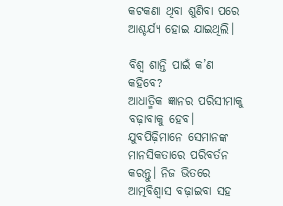କଟକଣା ଥିବା ଶୁଣିବା ପରେ ଆଶ୍ଚର୍ଯ୍ୟ ହୋଇ ଯାଇଥିଲି।

ବିଶ୍ୱ ଶାନ୍ତି ପାଇଁ କ’ଣ କହିବେ?
ଆଧାତ୍ମିକ ଜ୍ଞାନର ପରିସୀମାକୁ ବଢ଼ାବାକୁ ହେବ। ଯୁବପିଢ଼ିମାନେ ସେମାନଙ୍କ ମାନସିକତାରେ ପରିବର୍ତନ କରନ୍ତୁ। ନିଜ ଭିତରେ ଆତ୍ମବିଶ୍ୱାସ ବଢ଼ାଇବା ସହ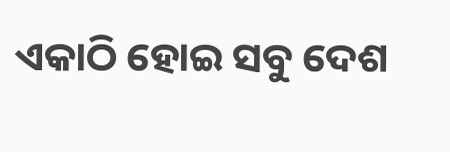ଏକାଠି ହୋଇ ସବୁ ଦେଶ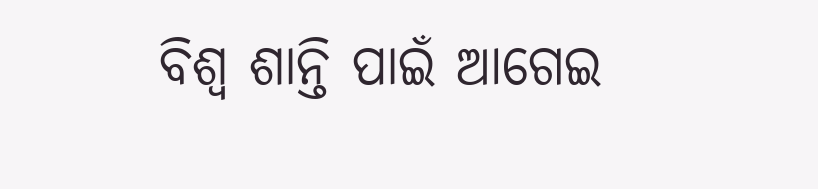ବିଶ୍ୱ ଶାନ୍ତି ପାଇଁ ଆଗେଇ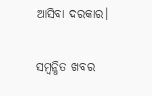ଆସିବା ଦରକାର।

ସମ୍ବନ୍ଧିତ ଖବର